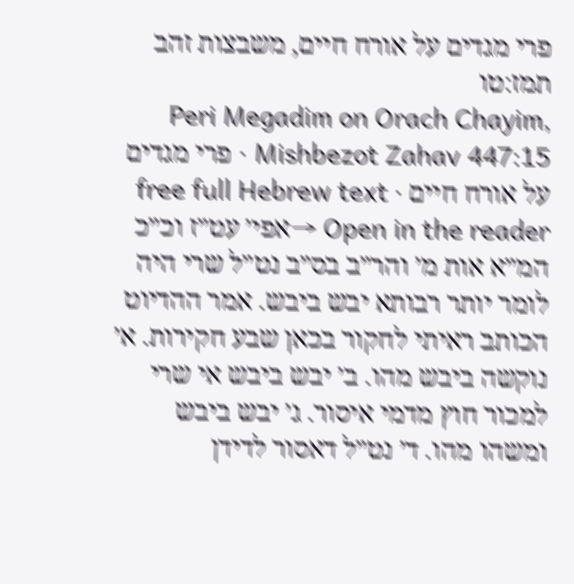פרי מגדים על אורח חיים, משבצות זהב תמז:טו
Peri Megadim on Orach Chayim, Mishbezot Zahav 447:15 · פרי מגדים על אורח חיים · free full Hebrew text
Open in the reader →אפי׳ עט״ז וכ״כ המ״א אות מ׳ והר״ב בס״ב נט״ל שרי היה לומר יותר רבותא יבש ביבש. אמר ההדיוט הכותב ראיתי לחקור בכאן שבע חקירות. א׳ נוקשה ביבש מהו. ב׳ יבש ביבש אי שרי למכור חוץ מדמי איסור. ג׳ יבש ביבש ומשהו מהו. ד׳ נט״ל דאסור לדידן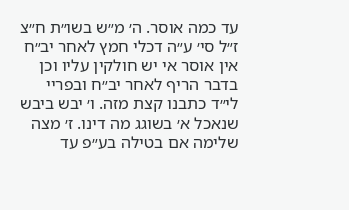עד כמה אוסר. ה׳ מ״ש בשו״ת ח״צ ז״ל סי׳ ע״ה דכלי חמץ לאחר יב״ח אין אוסר אי יש חולקין עליו וכן בדבר הריף לאחר יב״ח ובפריי לי״ד כתבנו קצת מזה. ו׳ יבש ביבש שנאכל א׳ בשוגג מה דינו. ז׳ מצה שלימה אם בטילה בע״פ עד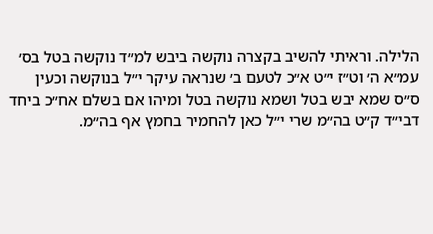הלילה. וראיתי להשיב בקצרה נוקשה ביבש למ״ד נוקשה בטל בס׳ עמ״א ה׳ וט״ז י״ט א״כ לטעם ב׳ שנראה עיקר י״ל בנוקשה וכעין ס״ס שמא יבש בטל ושמא נוקשה בטל ומיהו אם בשלם אח״כ ביחד דבי״ד ק״ט בה״מ שרי י״ל כאן להחמיר בחמץ אף בה״מ.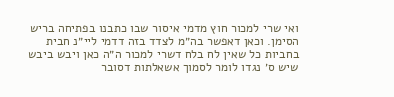ואי שרי למכור חוץ מדמי איסור שבו כתבנו בפתיחה בריש הסימן. וכאן דאפשר בה״מ לצדד בזה דדמי ליי״נ חבית בחביות כל שאין לח בלח דשרי למכור ה״ה כאן ויבש ביבש שיש ס׳ נגדו לומר לסמוך אשאלתות דסובר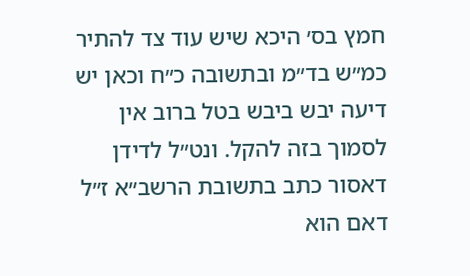חמץ בס׳ היכא שיש עוד צד להתיר כמ״ש בד״מ ובתשובה כ״ח וכאן יש דיעה יבש ביבש בטל ברוב אין לסמוך בזה להקל. ונט״ל לדידן דאסור כתב בתשובת הרשב״א ז״ל דאם הוא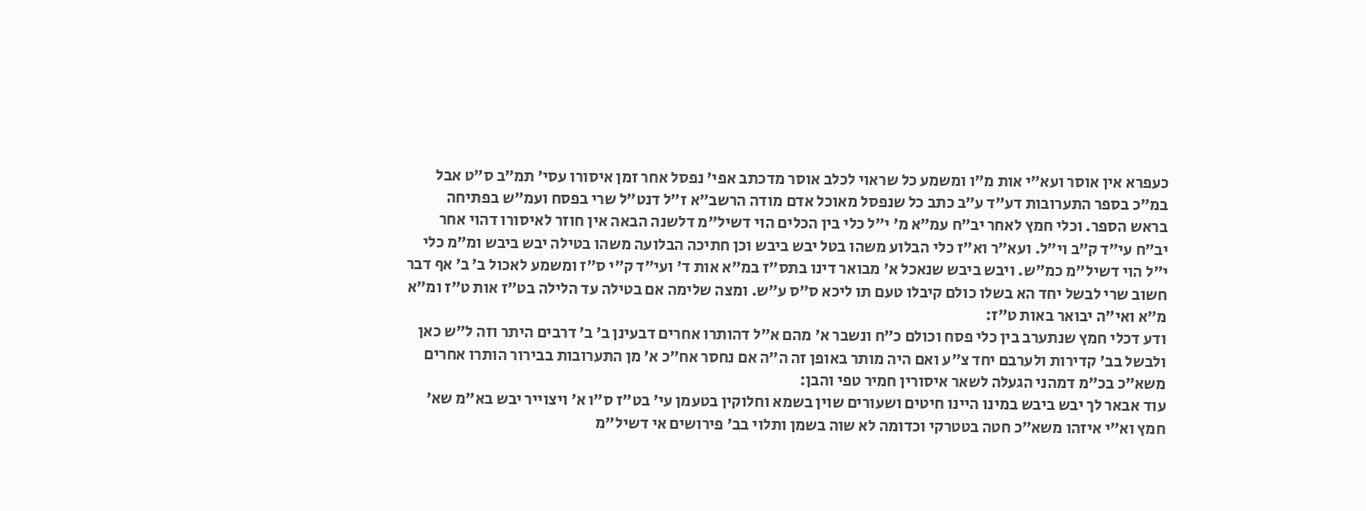כעפרא אין אוסר ועא״י אות מ״ו ומשמע כל שראוי לכלב אוסר מדכתב אפי׳ נפסל אחר זמן איסורו עסי׳ תמ״ב ס״ט אבל במ״כ בספר התערובות דע״ד ע״ב כתב כל שנפסל מאוכל אדם מודה הרשב״א ז״ל דנט״ל שרי בפסח ועמ״ש בפתיחה בראש הספר. וכלי חמץ לאחר יב״ח עמ״א מ׳ י״ל כלי בין הכלים הוי דשיל״מ דלשנה הבאה אין חוזר לאיסורו דהוי אחר יב״ח עי״ד ק״ב וי״ל. ועא״ר וא״ז כלי הבלוע משהו בטל יבש ביבש וכן חתיכה הבלועה משהו בטילה יבש ביבש ומ״מ כלי י״ל הוי דשיל״מ כמ״ש. ויבש ביבש שנאכל א׳ מבואר דינו בתס״ז במ״א אות ד׳ ועי״ד ק״י ס״ז ומשמע לאכול ב׳ ב׳ אף דבר חשוב שרי לבשל יחד הא בשלו כולם קיבלו טעם תו ליכא ס״ס ע״ש. ומצה שלימה אם בטילה עד הלילה בט״ז אות ט״ז ומ״א מ״א ואי״ה יבואר באות ט״ז:
ודע דכלי חמץ שנתערב בין כלי פסח וכולם כ״ח ונשבר א׳ מהם א״ל דהותרו אחרים דבעינן ב׳ ב׳ דרבים היתר וזה ל״ש כאן ולבשל בב׳ קדירות ולערבם יחד צ״ע ואם היה מותר באופן זה ה״ה אם נחסר אח״כ א׳ מן התערובות בבירור הותרו אחרים משא״כ בכ״מ דמהני הגעלה לשאר איסורין חמיר טפי והבן:
עוד אבאר לך יבש ביבש במינו היינו חיטים ושעורים שוין בשמא וחלוקין בטעמן עי׳ בט״ז ס״ו א׳ ויצוייר יבש בא״מ שא׳ חמץ וא״י איזהו משא״כ חטה בטטרקי וכדומה לא שוה בשמן ותלוי בב׳ פירושים אי דשיל״מ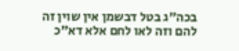בכה״ג בטל דבשמן אין שוין זה להם וזה לאו לחם אלא דא״כ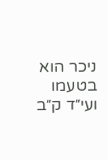ניכר הוא בטעמו ועי״ד ק״ב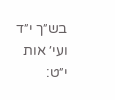בש״ך י״ד ועי׳ אות י״ט: